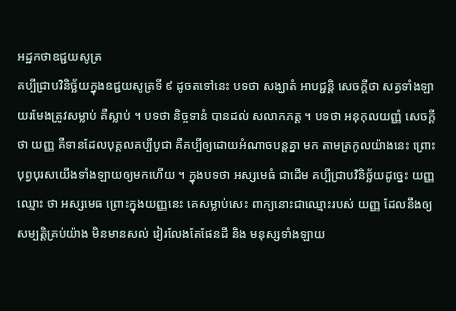អដ្ឋកថាឧជ្ជយសូត្រ
គប្បីជ្រាបវិនិច្ឆ័យក្នុងឧជ្ជយសូត្រទី ៩ ដូចតទៅនេះ បទថា សង្ឃាតំ អាបជ្ជន្តិ សេចក្តីថា សត្វទាំងឡាយរមែងត្រូវសម្លាប់ គឺស្លាប់ ។ បទថា និច្ចទានំ បានដល់ សលាកភត្ត ។ បទថា អនុកុលយញ្ញំ សេចក្តី ថា យញ្ញ គឺទានដែលបុគ្គលគប្បីបូជា គឺគប្បីឲ្យដោយអំណាចបន្តគ្នា មក តាមត្រកូលយ៉ាងនេះ ព្រោះបុព្វបុរសយើងទាំងឡាយឲ្យមកហើយ ។ ក្នុងបទថា អស្សមេធំ ជាដើម គប្បីជ្រាបវិនិច្ឆ័យដូច្នេះ យញ្ញ ឈ្មោះ ថា អស្សមេធ ព្រោះក្នុងយញ្ញនេះ គេសម្លាប់សេះ ពាក្យនោះជាឈ្មោះរបស់ យញ្ញ ដែលនឹងឲ្យសម្បត្តិគ្រប់យ៉ាង មិនមានសល់ វៀរលែងតែផែនដី និង មនុស្សទាំងឡាយ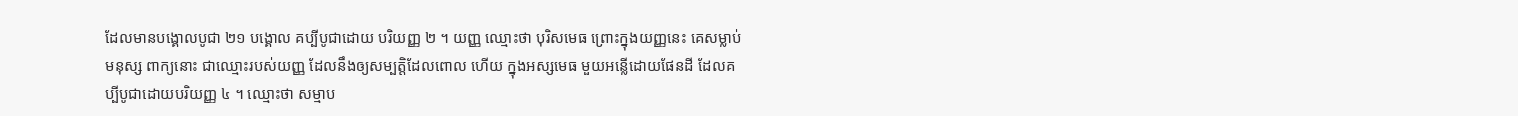ដែលមានបង្គោលបូជា ២១ បង្គោល គប្បីបូជាដោយ បរិយញ្ញ ២ ។ យញ្ញ ឈ្មោះថា បុរិសមេធ ព្រោះក្នុងយញ្ញនេះ គេសម្លាប់ មនុស្ស ពាក្យនោះ ជាឈ្មោះរបស់យញ្ញ ដែលនឹងឲ្យសម្បត្តិដែលពោល ហើយ ក្នុងអស្សមេធ មួយអន្លើដោយផែនដី ដែលគប្បីបូជាដោយបរិយញ្ញ ៤ ។ ឈ្មោះថា សម្មាប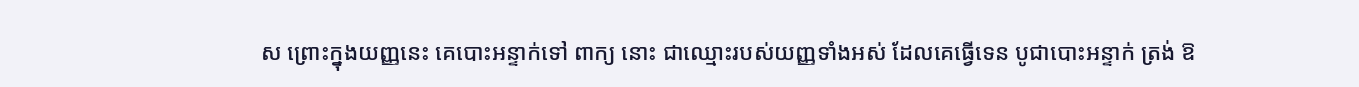ស ព្រោះក្នុងយញ្ញនេះ គេបោះអន្ទាក់ទៅ ពាក្យ នោះ ជាឈ្មោះរបស់យញ្ញទាំងអស់ ដែលគេធ្វើទេន បូជាបោះអន្ទាក់ ត្រង់ ឱ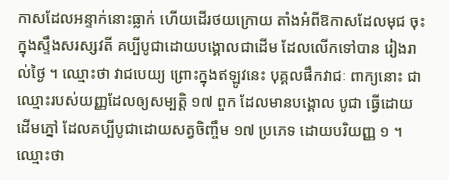កាសដែលអន្ទាក់នោះធ្លាក់ ហើយដើរថយក្រោយ តាំងអំពីឱកាសដែលមុជ ចុះក្នុងស្ទឹងសរស្សវតី គប្បីបូជាដោយបង្គោលជាដើម ដែលលើកទៅបាន រៀងរាល់ថ្ងៃ ។ ឈ្មោះថា វាជបេយ្យ ព្រោះក្នុងឥឡូវនេះ បុគ្គលផឹកវាជៈ ពាក្យនោះ ជាឈ្មោះរបស់យញ្ញដែលឲ្យសម្បត្តិ ១៧ ពួក ដែលមានបង្គោល បូជា ធ្វើដោយដើមភ្នៅ ដែលគប្បីបូជាដោយសត្វចិញ្ចឹម ១៧ ប្រភេទ ដោយបរិយញ្ញ ១ ។ ឈ្មោះថា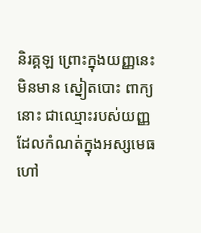និរគ្គឡ ព្រោះក្នុងយញ្ញនេះ មិនមាន ស្នៀតបោះ ពាក្យនោះ ជាឈ្មោះរបស់យញ្ញ ដែលកំណត់ក្នុងអស្សមេធ ហៅ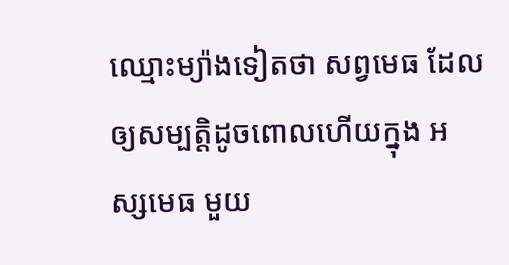ឈ្មោះម្យ៉ាងទៀតថា សព្វមេធ ដែលឲ្យសម្បត្តិដូចពោលហើយក្នុង អស្សមេធ មួយ